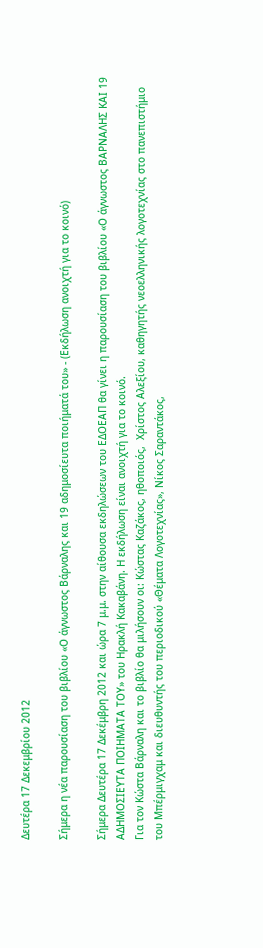Δευτέρα 17 Δεκεμβρίου 2012

Σήμερα η νέα παρουσίαση του βιβλίου «Ο άγνωστος Βάρναλης και 19 αδημοσίευτα ποιήματά του» - (Εκδήλωση ανοιχτή για το κοινό)

Σήμερα Δευτέρα 17 Δεκέμβρη 2012 και ώρα 7 μ.μ. στην αίθουσα εκδηλώσεων του ΕΔΟΕΑΠ θα γίνει η παρουσίαση του βιβλίου «Ο άγνωστος ΒΑΡΝΑΛΗΣ ΚΑΙ 19 ΑΔΗΜΟΣΙΕΥΤΑ ΠΟΙΗΜΑΤΑ ΤΟΥ» του Ηρακλή Κακαβάνη. Η εκδήλωση είναι ανοιχτή για το κοινό.
Για τον Κώστα Βάρναλη και το βιβλίο θα μιλήσουν οι: Κώστας Καζάκος, ηθοποιός,  Χρίστος Αλεξίου, καθηγητής νεοελληνικής λογοτεχνίας στο πανεπιστήμιο του Μπέρμιγχαμ και διευθυντής του περιοδικού «Θέματα Λογοτεχνίας», Νίκος Σαραντάκος,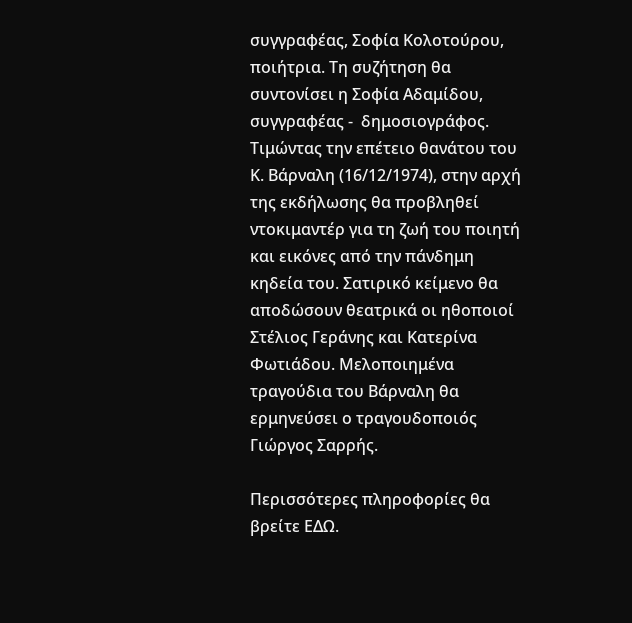συγγραφέας, Σοφία Κολοτούρου, ποιήτρια. Τη συζήτηση θα συντονίσει η Σοφία Αδαμίδου, συγγραφέας -  δημοσιογράφος.
Τιμώντας την επέτειο θανάτου του Κ. Βάρναλη (16/12/1974), στην αρχή της εκδήλωσης θα προβληθεί ντοκιμαντέρ για τη ζωή του ποιητή και εικόνες από την πάνδημη κηδεία του. Σατιρικό κείμενο θα αποδώσουν θεατρικά οι ηθοποιοί Στέλιος Γεράνης και Κατερίνα Φωτιάδου. Μελοποιημένα τραγούδια του Βάρναλη θα ερμηνεύσει ο τραγουδοποιός Γιώργος Σαρρής.

Περισσότερες πληροφορίες θα βρείτε ΕΔΩ.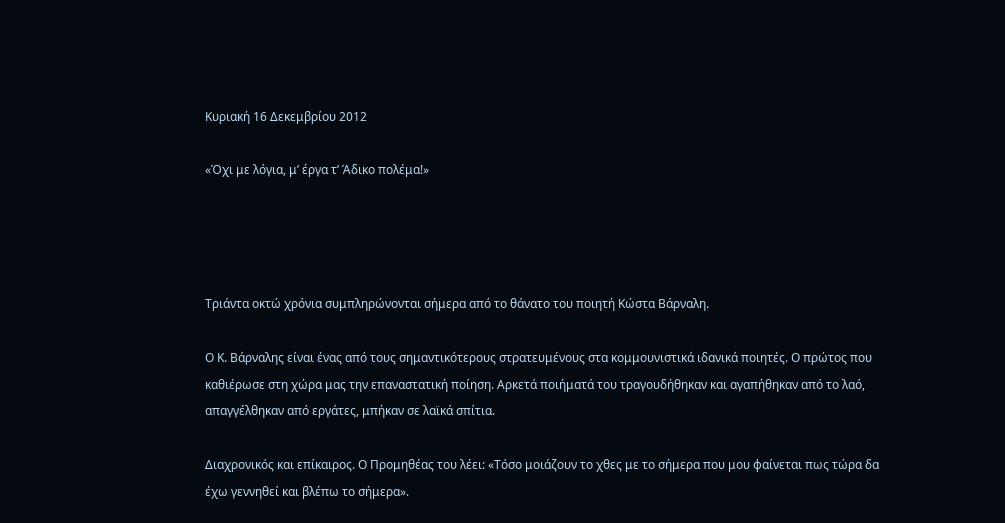Κυριακή 16 Δεκεμβρίου 2012

«Όχι με λόγια, μ’ έργα τ’ Άδικο πολέμα!»




Τριάντα οκτώ χρόνια συμπληρώνονται σήμερα από το θάνατο του ποιητή Κώστα Βάρναλη.

Ο Κ. Βάρναλης είναι ένας από τους σημαντικότερους στρατευμένους στα κομμουνιστικά ιδανικά ποιητές. Ο πρώτος που καθιέρωσε στη χώρα μας την επαναστατική ποίηση. Αρκετά ποιήματά του τραγουδήθηκαν και αγαπήθηκαν από το λαό, απαγγέλθηκαν από εργάτες, μπήκαν σε λαϊκά σπίτια.

Διαχρονικός και επίκαιρος. Ο Προμηθέας του λέει: «Τόσο μοιάζουν το χθες με το σήμερα που μου φαίνεται πως τώρα δα έχω γεννηθεί και βλέπω το σήμερα».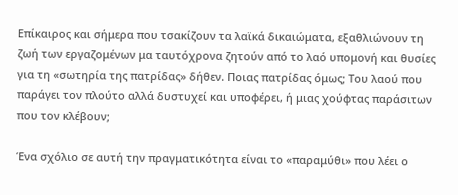Επίκαιρος και σήμερα που τσακίζουν τα λαϊκά δικαιώματα, εξαθλιώνουν τη ζωή των εργαζομένων μα ταυτόχρονα ζητούν από το λαό υπομονή και θυσίες για τη «σωτηρία της πατρίδας» δήθεν. Ποιας πατρίδας όμως; Του λαού που παράγει τον πλούτο αλλά δυστυχεί και υποφέρει, ή μιας χούφτας παράσιτων που τον κλέβουν;

Ένα σχόλιο σε αυτή την πραγματικότητα είναι το «παραμύθι» που λέει ο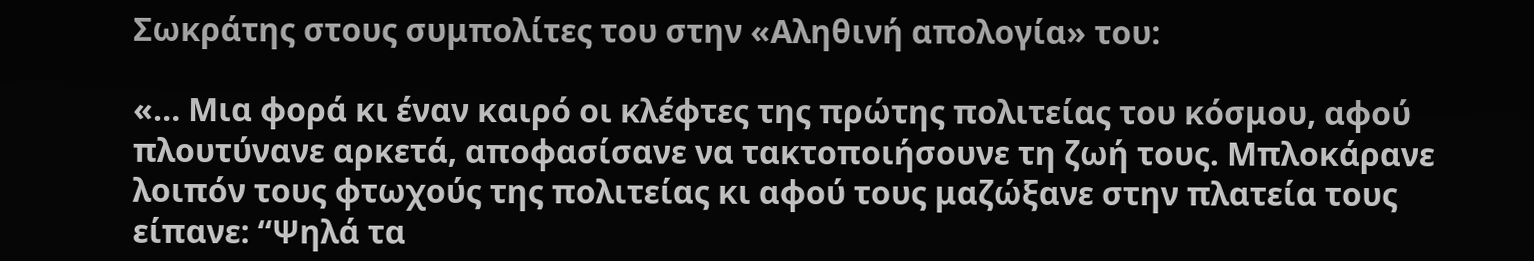Σωκράτης στους συμπολίτες του στην «Αληθινή απολογία» του:

«… Μια φορά κι έναν καιρό οι κλέφτες της πρώτης πολιτείας του κόσμου, αφού πλουτύνανε αρκετά, αποφασίσανε να τακτοποιήσουνε τη ζωή τους. Μπλοκάρανε λοιπόν τους φτωχούς της πολιτείας κι αφού τους μαζώξανε στην πλατεία τους είπανε: “Ψηλά τα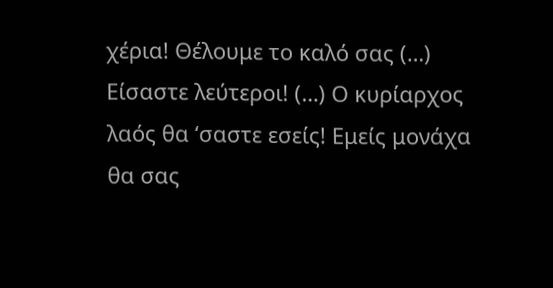χέρια! Θέλουμε το καλό σας (…) Είσαστε λεύτεροι! (…) Ο κυρίαρχος λαός θα ‘σαστε εσείς! Εμείς μονάχα θα σας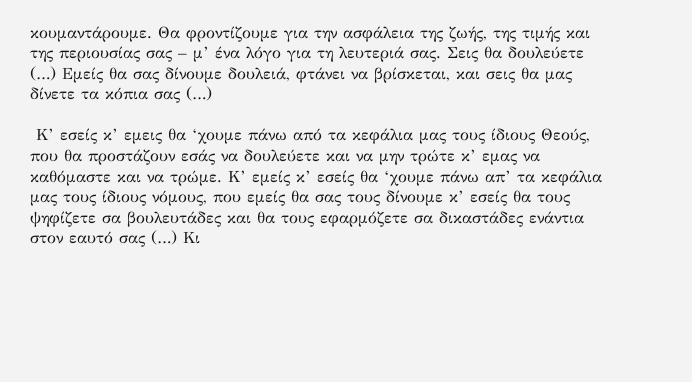κουμαντάρουμε. Θα φροντίζουμε για την ασφάλεια της ζωής, της τιμής και της περιουσίας σας – μ’ ένα λόγο για τη λευτεριά σας. Σεις θα δουλεύετε (…) Εμείς θα σας δίνουμε δουλειά, φτάνει να βρίσκεται, και σεις θα μας δίνετε τα κόπια σας (…)

 Κ’ εσείς κ’ εμεις θα ‘χουμε πάνω από τα κεφάλια μας τους ίδιους Θεούς, που θα προστάζουν εσάς να δουλεύετε και να μην τρώτε κ’ εμας να καθόμαστε και να τρώμε. Κ’ εμείς κ’ εσείς θα ‘χουμε πάνω απ’ τα κεφάλια μας τους ίδιους νόμους, που εμείς θα σας τους δίνουμε κ’ εσείς θα τους ψηφίζετε σα βουλευτάδες και θα τους εφαρμόζετε σα δικαστάδες ενάντια στον εαυτό σας (…) Κι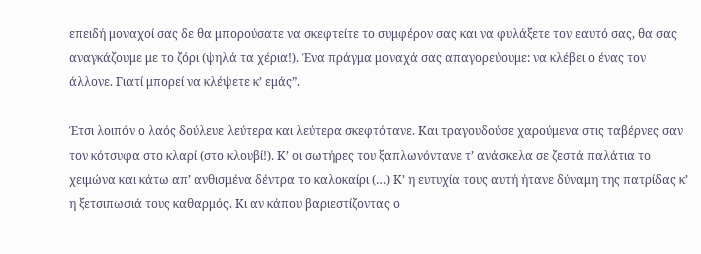επειδή μοναχοί σας δε θα μπορούσατε να σκεφτείτε το συμφέρον σας και να φυλάξετε τον εαυτό σας, θα σας αναγκάζουμε με το ζόρι (ψηλά τα χέρια!). Ένα πράγμα μοναχά σας απαγορεύουμε: να κλέβει ο ένας τον άλλονε. Γιατί μπορεί να κλέψετε κ’ εμάς”.

Έτσι λοιπόν ο λαός δούλευε λεύτερα και λεύτερα σκεφτότανε. Και τραγουδούσε χαρούμενα στις ταβέρνες σαν τον κότσυφα στο κλαρί (στο κλουβί!). Κ’ οι σωτήρες του ξαπλωνόντανε τ’ ανάσκελα σε ζεστά παλάτια το χειμώνα και κάτω απ’ ανθισμένα δέντρα το καλοκαίρι (…) Κ’ η ευτυχία τους αυτή ήτανε δύναμη της πατρίδας κ’ η ξετσιπωσιά τους καθαρμός. Κι αν κάπου βαριεστίζοντας ο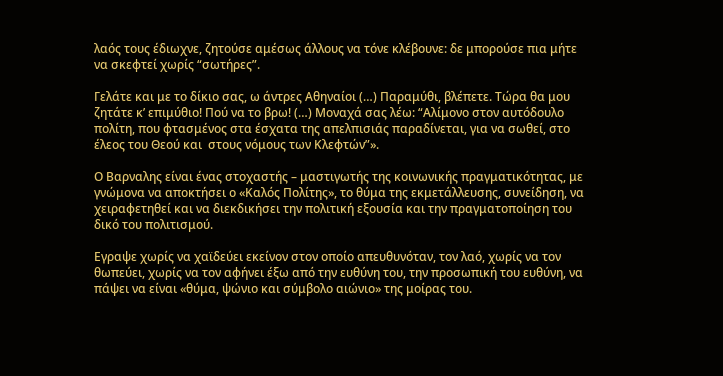λαός τους έδιωχνε, ζητούσε αμέσως άλλους να τόνε κλέβουνε: δε μπορούσε πια μήτε να σκεφτεί χωρίς “σωτήρες”.

Γελάτε και με το δίκιο σας, ω άντρες Αθηναίοι (…) Παραμύθι, βλέπετε. Τώρα θα μου ζητάτε κ’ επιμύθιο! Πού να το βρω! (…) Μοναχά σας λέω: “Αλίμονο στον αυτόδουλο πολίτη, που φτασμένος στα έσχατα της απελπισιάς παραδίνεται, για να σωθεί, στο έλεος του Θεού και  στους νόμους των Κλεφτών”».

Ο Βαρναλης είναι ένας στοχαστής – μαστιγωτής της κοινωνικής πραγματικότητας, με γνώμονα να αποκτήσει ο «Καλός Πολίτης», το θύμα της εκμετάλλευσης, συνείδηση, να χειραφετηθεί και να διεκδικήσει την πολιτική εξουσία και την πραγματοποίηση του δικό του πολιτισμού.

Εγραψε χωρίς να χαϊδεύει εκείνον στον οποίο απευθυνόταν, τον λαό, χωρίς να τον θωπεύει, χωρίς να τον αφήνει έξω από την ευθύνη του, την προσωπική του ευθύνη, να πάψει να είναι «θύμα, ψώνιο και σύμβολο αιώνιο» της μοίρας του.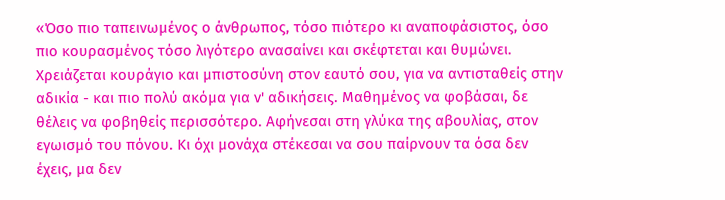«Όσο πιο ταπεινωμένος ο άνθρωπος, τόσο πιότερο κι αναποφάσιστος, όσο πιο κουρασμένος τόσο λιγότερο ανασαίνει και σκέφτεται και θυμώνει. Χρειάζεται κουράγιο και μπιστοσύνη στον εαυτό σου, για να αντισταθείς στην αδικία - και πιο πολύ ακόμα για ν' αδικήσεις. Μαθημένος να φοβάσαι, δε θέλεις να φοβηθείς περισσότερο. Αφήνεσαι στη γλύκα της αβουλίας, στον εγωισμό του πόνου. Κι όχι μονάχα στέκεσαι να σου παίρνουν τα όσα δεν έχεις, μα δεν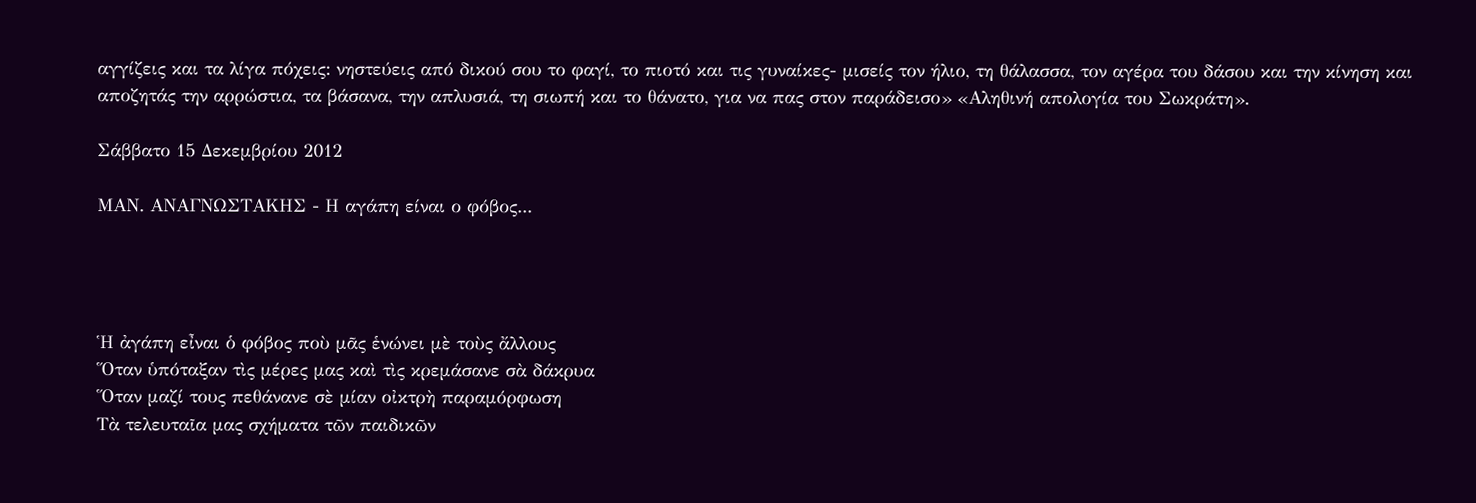αγγίζεις και τα λίγα πόχεις: νηστεύεις από δικού σου το φαγί, το πιοτό και τις γυναίκες- μισείς τον ήλιο, τη θάλασσα, τον αγέρα του δάσου και την κίνηση και αποζητάς την αρρώστια, τα βάσανα, την απλυσιά, τη σιωπή και το θάνατο, για να πας στον παράδεισο» «Αληθινή απολογία του Σωκράτη».

Σάββατο 15 Δεκεμβρίου 2012

ΜΑΝ. ΑΝΑΓΝΩΣΤΑΚΗΣ - Η αγάπη είναι ο φόβος...




Ἡ ἀγάπη εἶναι ὁ φόβος ποὺ μᾶς ἑνώνει μὲ τοὺς ἄλλους
Ὅταν ὑπόταξαν τὶς μέρες μας καὶ τὶς κρεμάσανε σὰ δάκρυα
Ὅταν μαζί τους πεθάνανε σὲ μίαν οἰκτρὴ παραμόρφωση
Τὰ τελευταῖα μας σχήματα τῶν παιδικῶν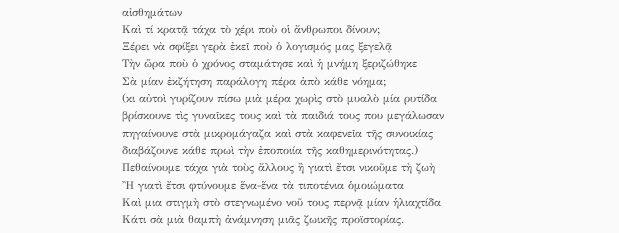αἰσθημάτων
Καὶ τί κρατᾷ τάχα τὸ χέρι ποὺ οἱ ἄνθρωποι δίνουν;
Ξέρει νὰ σφίξει γερὰ ἐκεῖ ποὺ ὁ λογισμός μας ξεγελᾷ
Τὴν ὥρα ποὺ ὁ χρόνος σταμάτησε καὶ ἡ μνήμη ξεριζώθηκε
Σὰ μίαν ἐκζήτηση παράλογη πέρα ἀπὸ κάθε νόημα;
(κι αὐτοὶ γυρίζουν πίσω μιὰ μέρα χωρὶς στὸ μυαλὸ μία ρυτίδα
βρίσκουνε τὶς γυναῖκες τους καὶ τὰ παιδιά τους που μεγάλωσαν
πηγαίνουνε στὰ μικρομάγαζα καὶ στὰ καφενεῖα τῆς συνοικίας
διαβάζουνε κάθε πρωὶ τὴν ἐποποιία τῆς καθημερινότητας.)
Πεθαίνουμε τάχα γιὰ τοὺς ἄλλους ἢ γιατὶ ἔτσι νικοῦμε τὴ ζωὴ
Ἢ γιατὶ ἔτσι φτύνουμε ἕνα-ἕνα τὰ τιποτένια ὁμοιώματα
Καὶ μια στιγμὴ στὸ στεγνωμένο νοῦ τους περνᾷ μίαν ἡλιαχτίδα
Κάτι σὰ μιὰ θαμπὴ ἀνάμνηση μιᾶς ζωικῆς προϊστορίας.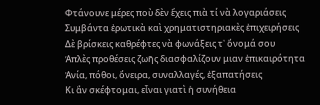Φτάνουνε μέρες ποὺ δὲν ἔχεις πιὰ τί νὰ λογαριάσεις
Συμβάντα ἐρωτικὰ καὶ χρηματιστηριακὲς ἐπιχειρήσεις
Δὲ βρίσκεις καθρέφτες νὰ φωνάξεις τ᾿ ὄνομά σου
Ἁπλὲς προθέσεις ζωῆς διασφαλίζουν μιαν ἐπικαιρότητα
Ἀνία, πόθοι, ὄνειρα, συναλλαγές, ἐξαπατήσεις
Κι ἂν σκέφτομαι, εἶναι γιατὶ ἡ συνήθεια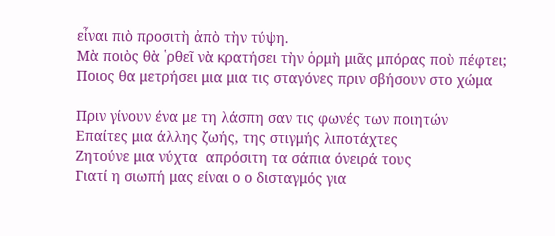εἶναι πιὸ προσιτὴ ἀπὸ τὴν τύψη.
Μὰ ποιὸς θὰ ῾ρθεῖ νὰ κρατήσει τὴν ὁρμὴ μιᾶς μπόρας ποὺ πέφτει;
Ποιος θα μετρήσει μια μια τις σταγόνες πριν σβήσουν στο χώμα

Πριν γίνουν ένα με τη λάσπη σαν τις φωνές των ποιητών
Επαίτες μια άλλης ζωής, της στιγμής λιποτάχτες
Ζητούνε μια νύχτα  απρόσιτη τα σάπια όνειρά τους
Γιατί η σιωπή μας είναι ο ο δισταγμός για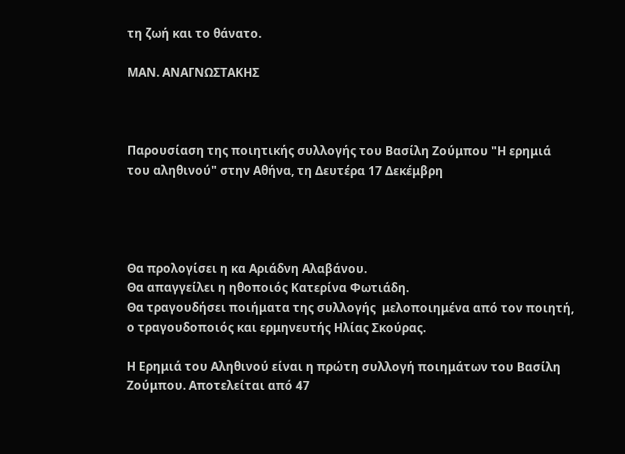τη ζωή και το θάνατο.

ΜΑΝ. ΑΝΑΓΝΩΣΤΑΚΗΣ



Παρουσίαση της ποιητικής συλλογής του Βασίλη Ζούμπου "Η ερημιά του αληθινού" στην Αθήνα, τη Δευτέρα 17 Δεκέμβρη




Θα προλογίσει η κα Αριάδνη Αλαβάνου.
Θα απαγγείλει η ηθοποιός Κατερίνα Φωτιάδη.
Θα τραγουδήσει ποιήματα της συλλογής  μελοποιημένα από τον ποιητή, ο τραγουδοποιός και ερμηνευτής Ηλίας Σκούρας.

Η Ερημιά του Αληθινού είναι η πρώτη συλλογή ποιημάτων του Βασίλη Ζούμπου. Αποτελείται από 47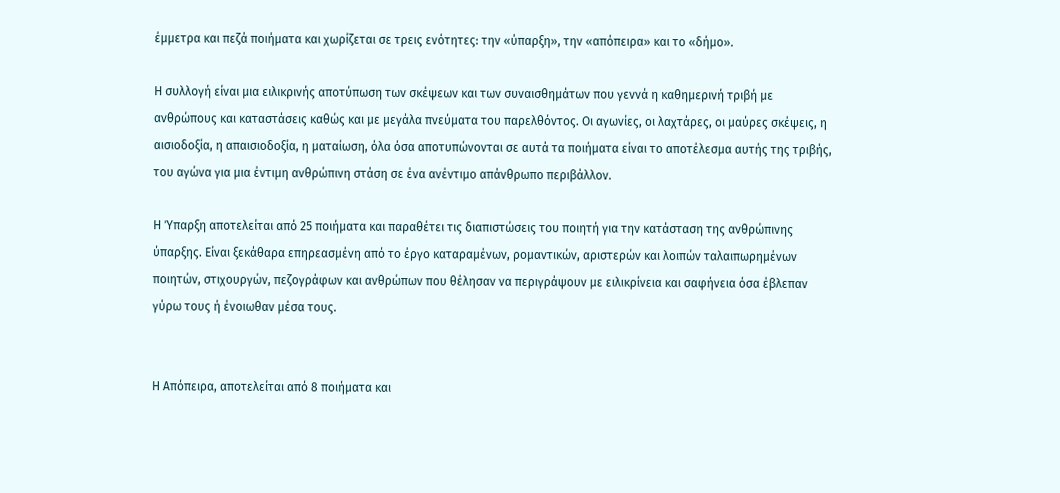έμμετρα και πεζά ποιήματα και χωρίζεται σε τρεις ενότητες: την «ύπαρξη», την «απόπειρα» και το «δήμο».

Η συλλογή είναι μια ειλικρινής αποτύπωση των σκέψεων και των συναισθημάτων που γεννά η καθημερινή τριβή με ανθρώπους και καταστάσεις καθώς και με μεγάλα πνεύματα του παρελθόντος. Οι αγωνίες, οι λαχτάρες, οι μαύρες σκέψεις, η αισιοδοξία, η απαισιοδοξία, η ματαίωση, όλα όσα αποτυπώνονται σε αυτά τα ποιήματα είναι το αποτέλεσμα αυτής της τριβής, του αγώνα για μια έντιμη ανθρώπινη στάση σε ένα ανέντιμο απάνθρωπο περιβάλλον.

Η Ύπαρξη αποτελείται από 25 ποιήματα και παραθέτει τις διαπιστώσεις του ποιητή για την κατάσταση της ανθρώπινης ύπαρξης. Είναι ξεκάθαρα επηρεασμένη από το έργο καταραμένων, ρομαντικών, αριστερών και λοιπών ταλαιπωρημένων ποιητών, στιχουργών, πεζογράφων και ανθρώπων που θέλησαν να περιγράψουν με ειλικρίνεια και σαφήνεια όσα έβλεπαν γύρω τους ή ένοιωθαν μέσα τους.


Η Απόπειρα, αποτελείται από 8 ποιήματα και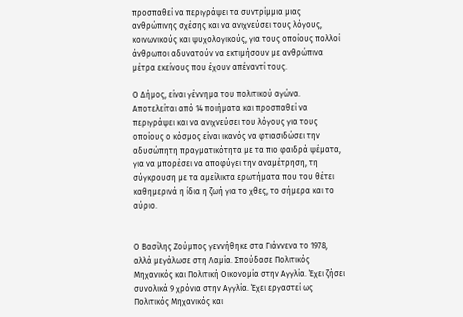προσπαθεί να περιγράψει τα συντρίμμια μιας ανθρώπινης σχέσης και να ανιχνεύσει τους λόγους, κοινωνικούς και ψυχολογικούς, για τους οποίους πολλοί άνθρωποι αδυνατούν να εκτιμήσουν με ανθρώπινα μέτρα εκείνους που έχουν απέναντί τους.

Ο Δήμος, είναι γέννημα του πολιτικού αγώνα. Αποτελείται από 14 ποιήματα και προσπαθεί να περιγράψει και να ανιχνεύσει του λόγους για τους οποίους ο κόσμος είναι ικανός να φτιασιδώσει την αδυσώπητη πραγματικότητα με τα πιο φαιδρά ψέματα, για να μπορέσει να αποφύγει την αναμέτρηση, τη σύγκρουση με τα αμείλικτα ερωτήματα που του θέτει καθημερινά η ίδια η ζωή για το χθες, το σήμερα και το αύριο.


Ο Βασίλης Ζούμπος γεννήθηκε στα Γιάννενα το 1978, αλλά μεγάλωσε στη Λαμία. Σπούδασε Πολιτικός Μηχανικός και Πολιτική Οικονομία στην Αγγλία. Έχει ζήσει συνολικά 9 χρόνια στην Αγγλία. Έχει εργαστεί ως Πολιτικός Μηχανικός και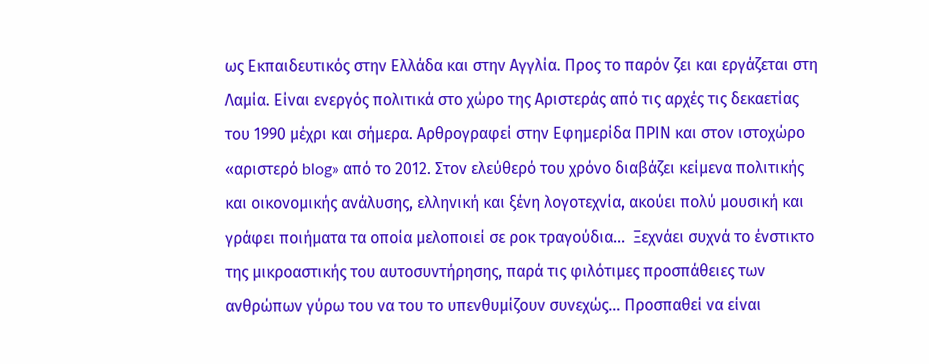ως Εκπαιδευτικός στην Ελλάδα και στην Αγγλία. Προς το παρόν ζει και εργάζεται στη Λαμία. Είναι ενεργός πολιτικά στο χώρο της Αριστεράς από τις αρχές τις δεκαετίας του 1990 μέχρι και σήμερα. Αρθρογραφεί στην Εφημερίδα ΠΡΙΝ και στον ιστοχώρο «αριστερό blog» από το 2012. Στον ελεύθερό του χρόνο διαβάζει κείμενα πολιτικής και οικονομικής ανάλυσης, ελληνική και ξένη λογοτεχνία, ακούει πολύ μουσική και γράφει ποιήματα τα οποία μελοποιεί σε ροκ τραγούδια…  Ξεχνάει συχνά το ένστικτο της μικροαστικής του αυτοσυντήρησης, παρά τις φιλότιμες προσπάθειες των ανθρώπων γύρω του να του το υπενθυμίζουν συνεχώς… Προσπαθεί να είναι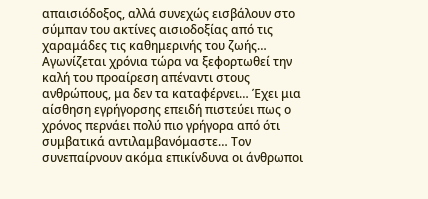απαισιόδοξος, αλλά συνεχώς εισβάλουν στο σύμπαν του ακτίνες αισιοδοξίας από τις χαραμάδες τις καθημερινής του ζωής… Αγωνίζεται χρόνια τώρα να ξεφορτωθεί την καλή του προαίρεση απέναντι στους ανθρώπους, μα δεν τα καταφέρνει… Έχει μια αίσθηση εγρήγορσης επειδή πιστεύει πως ο χρόνος περνάει πολύ πιο γρήγορα από ότι συμβατικά αντιλαμβανόμαστε… Τον συνεπαίρνουν ακόμα επικίνδυνα οι άνθρωποι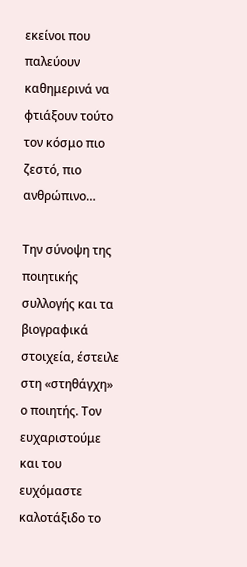εκείνοι που παλεύουν καθημερινά να φτιάξουν τούτο τον κόσμο πιο ζεστό, πιο ανθρώπινο…

Την σύνοψη της ποιητικής συλλογής και τα βιογραφικά στοιχεία, έστειλε στη «στηθάγχη» ο ποιητής. Τον ευχαριστούμε και του ευχόμαστε καλοτάξιδο το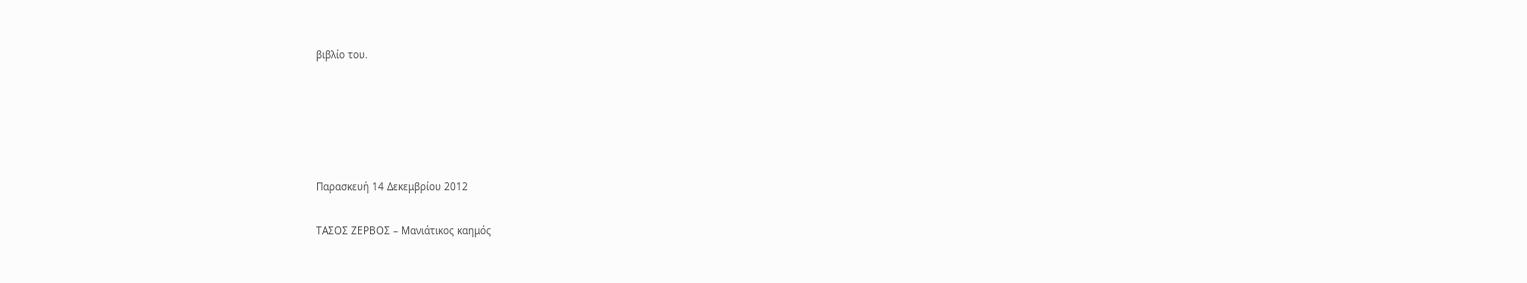βιβλίο του.





Παρασκευή 14 Δεκεμβρίου 2012

ΤΑΣΟΣ ΖΕΡΒΟΣ – Μανιάτικος καημός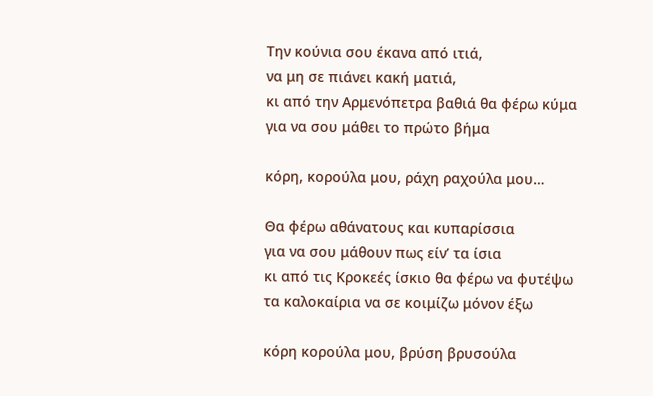Την κούνια σου έκανα από ιτιά,
να μη σε πιάνει κακή ματιά,
κι από την Αρμενόπετρα βαθιά θα φέρω κύμα
για να σου μάθει το πρώτο βήμα

κόρη, κορούλα μου, ράχη ραχούλα μου…

Θα φέρω αθάνατους και κυπαρίσσια
για να σου μάθουν πως είν’ τα ίσια
κι από τις Κροκεές ίσκιο θα φέρω να φυτέψω
τα καλοκαίρια να σε κοιμίζω μόνον έξω

κόρη κορούλα μου, βρύση βρυσούλα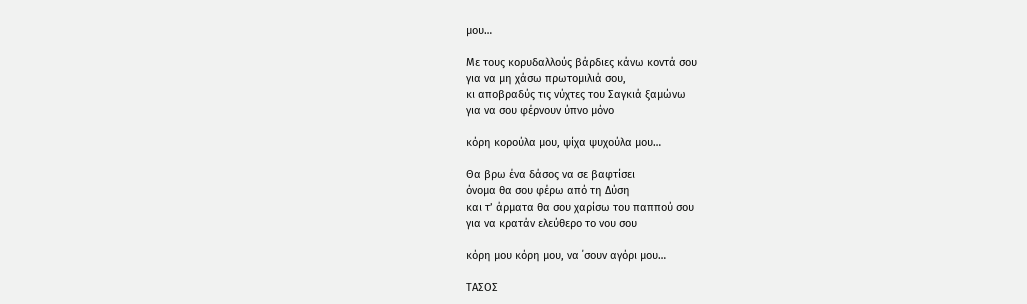μου…

Με τους κορυδαλλούς βάρδιες κάνω κοντά σου
για να μη χάσω πρωτομιλιά σου,
κι αποβραδύς τις νύχτες του Σαγκιά ξαμώνω
για να σου φέρνουν ύπνο μόνο

κόρη κορούλα μου, ψίχα ψυχούλα μου…

Θα βρω ένα δάσος να σε βαφτίσει
όνομα θα σου φέρω από τη Δύση
και τ’ άρματα θα σου χαρίσω του παππού σου
για να κρατάν ελεύθερο το νου σου

κόρη μου κόρη μου, να ΄σουν αγόρι μου…

ΤΑΣΟΣ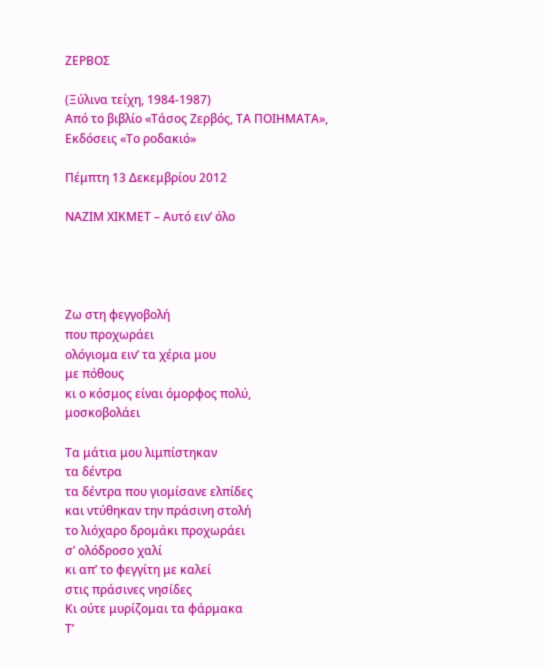ΖΕΡΒΟΣ

(Ξύλινα τείχη, 1984-1987)
Από το βιβλίο «Τάσος Ζερβός, ΤΑ ΠΟΙΗΜΑΤΑ», Εκδόσεις «Το ροδακιό»

Πέμπτη 13 Δεκεμβρίου 2012

ΝΑΖΙΜ ΧΙΚΜΕΤ – Αυτό ειν’ όλο




Ζω στη φεγγοβολή
που προχωράει
ολόγιομα ειν’ τα χέρια μου
με πόθους
κι ο κόσμος είναι όμορφος πολύ,
μοσκοβολάει

Τα μάτια μου λιμπίστηκαν
τα δέντρα
τα δέντρα που γιομίσανε ελπίδες
και ντύθηκαν την πράσινη στολή
το λιόχαρο δρομάκι προχωράει
σ’ ολόδροσο χαλί
κι απ’ το φεγγίτη με καλεί
στις πράσινες νησίδες
Κι ούτε μυρίζομαι τα φάρμακα
Τ’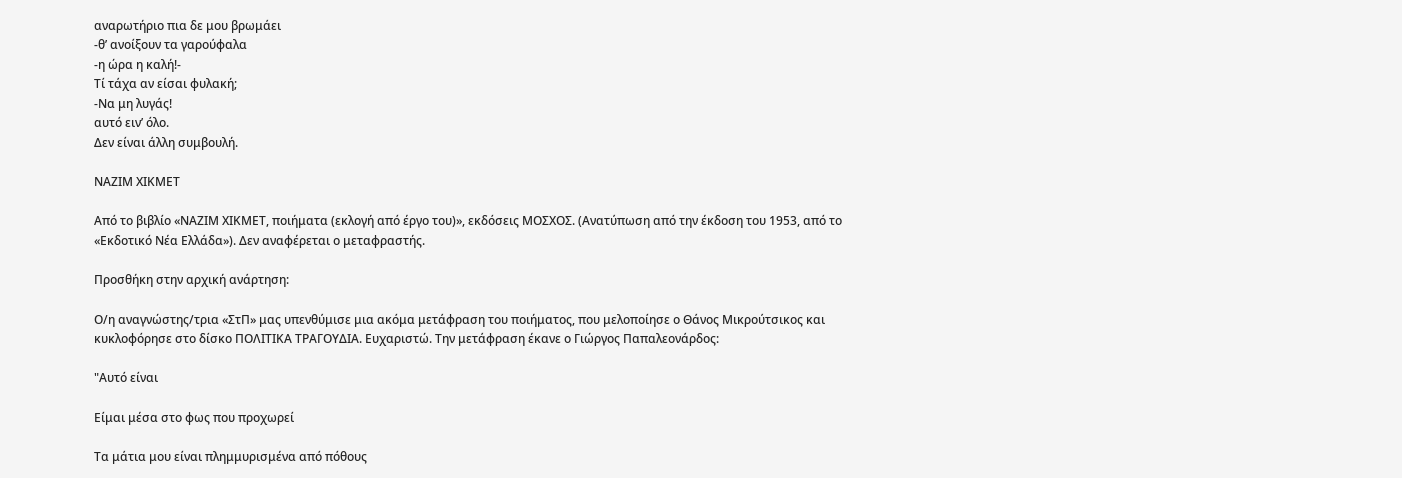αναρωτήριο πια δε μου βρωμάει
-θ’ ανοίξουν τα γαρούφαλα
-η ώρα η καλή!-
Τί τάχα αν είσαι φυλακή;
-Να μη λυγάς!
αυτό ειν’ όλο.
Δεν είναι άλλη συμβουλή.

ΝΑΖΙΜ ΧΙΚΜΕΤ

Από το βιβλίο «ΝΑΖΙΜ ΧΙΚΜΕΤ, ποιήματα (εκλογή από έργο του)», εκδόσεις ΜΟΣΧΟΣ. (Ανατύπωση από την έκδοση του 1953, από το «Εκδοτικό Νέα Ελλάδα»). Δεν αναφέρεται ο μεταφραστής.

Προσθήκη στην αρχική ανάρτηση:

Ο/η αναγνώστης/τρια «ΣτΠ» μας υπενθύμισε μια ακόμα μετάφραση του ποιήματος, που μελοποίησε ο Θάνος Μικρούτσικος και κυκλοφόρησε στο δίσκο ΠΟΛΙΤΙΚΑ ΤΡΑΓΟΥΔΙΑ. Ευχαριστώ. Την μετάφραση έκανε ο Γιώργος Παπαλεονάρδος:

"Αυτό είναι

Είμαι μέσα στο φως που προχωρεί

Tα μάτια μου είναι πλημμυρισμένα από πόθους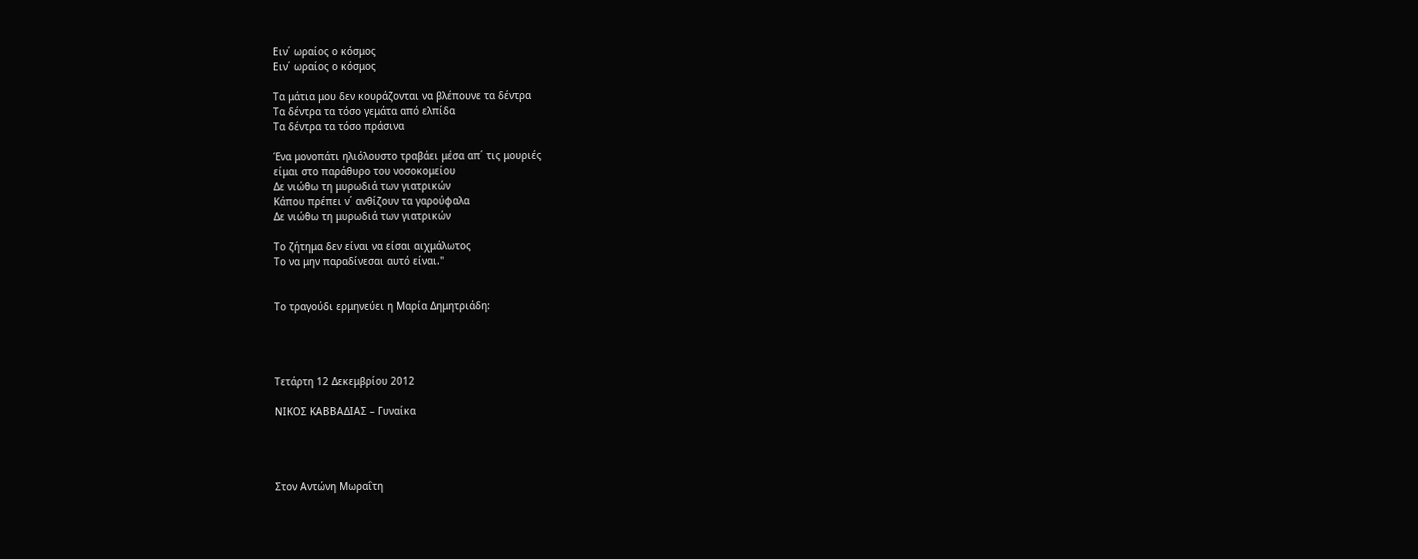Ειν΄ ωραίος ο κόσμος
Ειν΄ ωραίος ο κόσμος

Τα μάτια μου δεν κουράζονται να βλέπουνε τα δέντρα
Τα δέντρα τα τόσο γεμάτα από ελπίδα
Τα δέντρα τα τόσο πράσινα

Ένα μονοπάτι ηλιόλουστο τραβάει μέσα απ΄ τις μουριές
είμαι στο παράθυρο του νοσοκομείου
Δε νιώθω τη μυρωδιά των γιατρικών
Κάπου πρέπει ν΄ ανθίζουν τα γαρούφαλα
Δε νιώθω τη μυρωδιά των γιατρικών

Το ζήτημα δεν είναι να είσαι αιχμάλωτος
Το να μην παραδίνεσαι αυτό είναι."


Το τραγούδι ερμηνεύει η Μαρία Δημητριάδη:




Τετάρτη 12 Δεκεμβρίου 2012

ΝΙΚΟΣ ΚΑΒΒΑΔΙΑΣ – Γυναίκα




Στον Αντώνη Μωραΐτη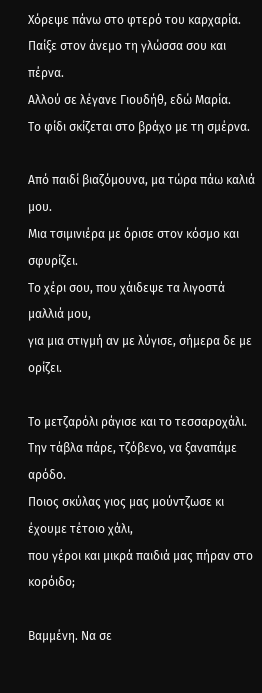Χόρεψε πάνω στο φτερό του καρχαρία.
Παίξε στον άνεμο τη γλώσσα σου και πέρνα.
Αλλού σε λέγανε Γιουδήθ, εδώ Μαρία.
Το φίδι σκίζεται στο βράχο με τη σμέρνα.

Από παιδί βιαζόμουνα, μα τώρα πάω καλιά μου.
Μια τσιμινιέρα με όρισε στον κόσμο και σφυρίζει.
Το χέρι σου, που χάιδεψε τα λιγοστά μαλλιά μου,
για μια στιγμή αν με λύγισε, σήμερα δε με ορίζει.

Το μετζαρόλι ράγισε και το τεσσαροχάλι.
Την τάβλα πάρε, τζόβενο, να ξαναπάμε αρόδο.
Ποιος σκύλας γιος μας μούντζωσε κι έχουμε τέτοιο χάλι,
που γέροι και μικρά παιδιά μας πήραν στο κορόιδο;

Βαμμένη. Να σε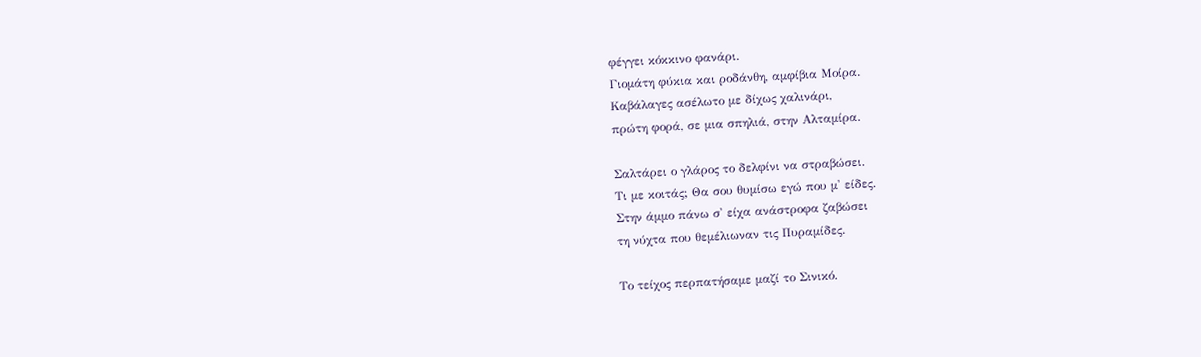φέγγει κόκκινο φανάρι.
Γιομάτη φύκια και ροδάνθη, αμφίβια Μοίρα.
Καβάλαγες ασέλωτο με δίχως χαλινάρι,
πρώτη φορά, σε μια σπηλιά, στην Αλταμίρα.

Σαλτάρει ο γλάρος το δελφίνι να στραβώσει.
Τι με κοιτάς; Θα σου θυμίσω εγώ που μ' είδες.
Στην άμμο πάνω σ' είχα ανάστροφα ζαβώσει
τη νύχτα που θεμέλιωναν τις Πυραμίδες.

Το τείχος περπατήσαμε μαζί το Σινικό.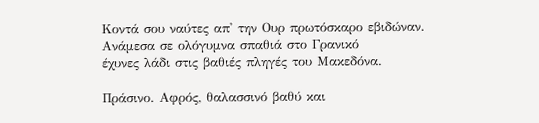Κοντά σου ναύτες απ' την Ουρ πρωτόσκαρο εβιδώναν.
Ανάμεσα σε ολόγυμνα σπαθιά στο Γρανικό
έχυνες λάδι στις βαθιές πληγές του Μακεδόνα.

Πράσινο. Αφρός, θαλασσινό βαθύ και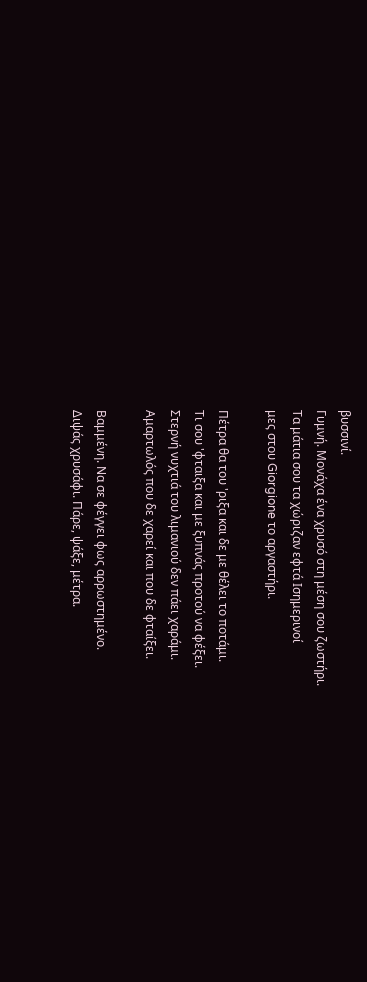βυσσινί.
Γυμνή. Μονάχα ένα χρυσό στη μέση σου ζωστήρι.
Τα μάτια σου τα χώριζαν εφτά Ισημερινοί
μες στου Giorgione το αργαστήρι.

Πέτρα θα του 'ριξα και δε με θέλει το ποτάμι.
Τι σου 'φταιξα και με ξυπνάς προτού να φέξει.
Στερνή νυχτιά του λιμανιού δεν πάει χαράμι.
Αμαρτωλός που δε χαρεί και που δε φταίξει.

Βαμμένη. Να σε φέγγει φως αρρωστημένο.
Διψάς χρυσάφι. Πάρε, ψάξε, μέτρα.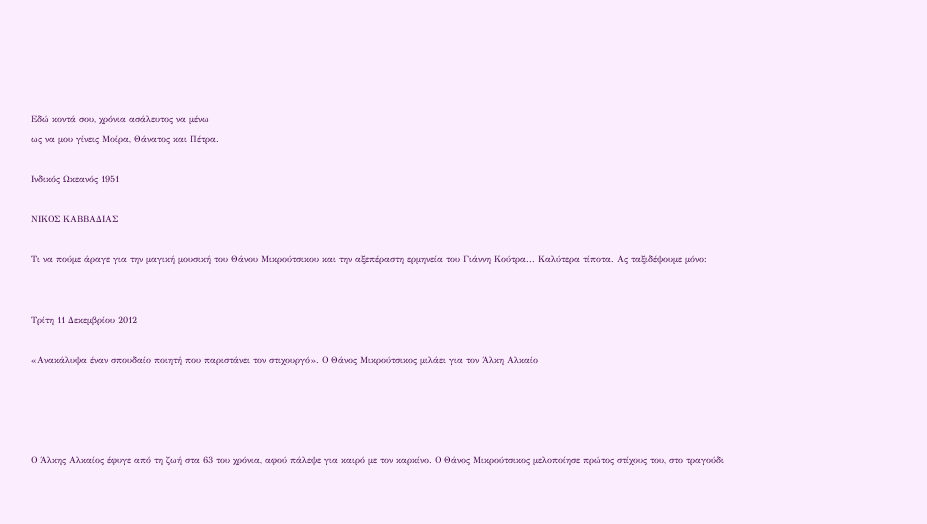Εδώ κοντά σου, χρόνια ασάλευτος να μένω
ως να μου γίνεις Μοίρα, Θάνατος και Πέτρα.

Ινδικός Ωκεανός 1951

ΝΙΚΟΣ ΚΑΒΒΑΔΙΑΣ

Τι να πούμε άραγε για την μαγική μουσική του Θάνου Μικρούτσικου και την αξεπέραστη ερμηνεία του Γιάννη Κούτρα... Καλύτερα τίποτα. Ας ταξιδέψουμε μόνο:


Τρίτη 11 Δεκεμβρίου 2012

«Ανακάλυψα έναν σπουδαίο ποιητή που παριστάνει τον στιχουργό». Ο Θάνος Μικρούτσικος μιλάει για τον Άλκη Αλκαίο




Ο Άλκης Αλκαίος έφυγε από τη ζωή στα 63 του χρόνια, αφού πάλεψε για καιρό με τον καρκίνο. Ο Θάνος Μικρούτσικος μελοποίησε πρώτος στίχους του, στο τραγούδι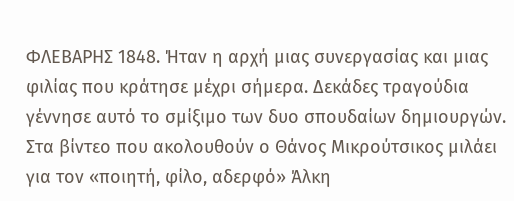ΦΛΕΒΑΡΗΣ 1848. Ήταν η αρχή μιας συνεργασίας και μιας φιλίας που κράτησε μέχρι σήμερα. Δεκάδες τραγούδια γέννησε αυτό το σμίξιμο των δυο σπουδαίων δημιουργών. Στα βίντεο που ακολουθούν ο Θάνος Μικρούτσικος μιλάει για τον «ποιητή, φίλο, αδερφό» Άλκη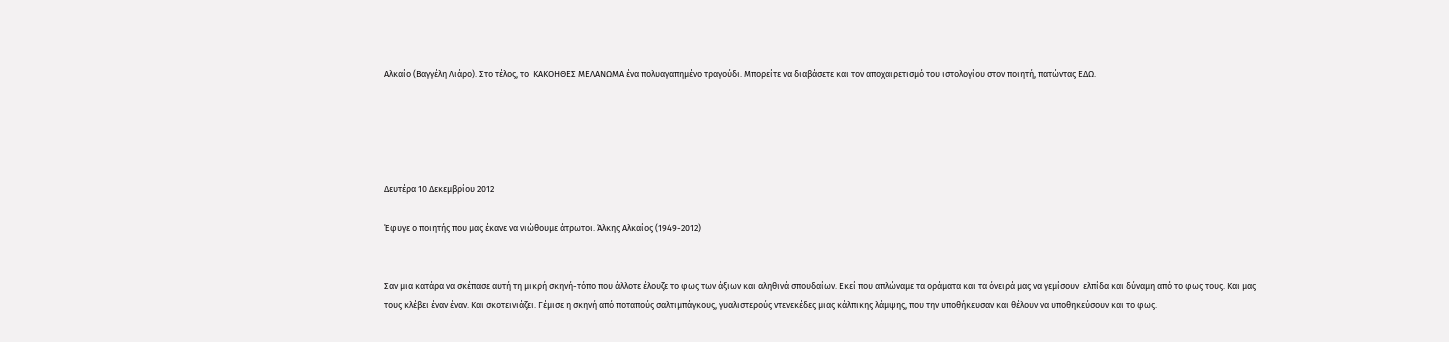Αλκαίο (Βαγγέλη Λιάρο). Στο τέλος, το  ΚΑΚΟΗΘΕΣ ΜΕΛΑΝΩΜΑ ένα πολυαγαπημένο τραγούδι. Μπορείτε να διαβάσετε και τον αποχαιρετισμό του ιστολογίου στον ποιητή, πατώντας ΕΔΩ.





Δευτέρα 10 Δεκεμβρίου 2012

Έφυγε ο ποιητής που μας έκανε να νιώθουμε άτρωτοι. Άλκης Αλκαίος (1949-2012)


Σαν μια κατάρα να σκέπασε αυτή τη μικρή σκηνή-τόπο που άλλοτε έλουζε το φως των άξιων και αληθινά σπουδαίων. Εκεί που απλώναμε τα οράματα και τα όνειρά μας να γεμίσουν  ελπίδα και δύναμη από το φως τους. Και μας τους κλέβει έναν έναν. Και σκοτεινιάζει. Γέμισε η σκηνή από ποταπούς σαλτιμπάγκους, γυαλιστερούς ντενεκέδες μιας κάλπικης λάμψης, που την υποθήκευσαν και θέλουν να υποθηκεύσουν και το φως.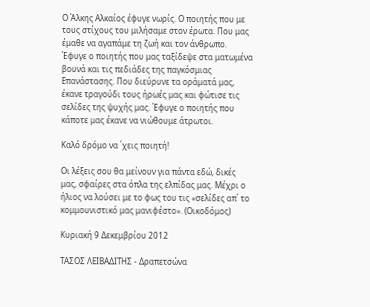Ο Άλκης Αλκαίος έφυγε νωρίς. Ο ποιητής που με τους στίχους του μιλήσαμε στον έρωτα. Που μας έμαθε να αγαπάμε τη ζωή και τον άνθρωπο. Έφυγε ο ποιητής που μας ταξίδεψε στα ματωμένα βουνά και τις πεδιάδες της παγκόσμιας Επανάστασης. Που διεύρυνε τα οράματά μας,  έκανε τραγούδι τους ήρωές μας και φώτισε τις σελίδες της ψυχής μας. Έφυγε ο ποιητής που κάποτε μας έκανε να νιώθουμε άτρωτοι.

Καλό δρόμο να ΄χεις ποιητή!

Οι λέξεις σου θα μείνουν για πάντα εδώ, δικές μας, σφαίρες στα όπλα της ελπίδας μας. Μέχρι ο ήλιος να λούσει με το φως του τις «σελίδες απ΄ το κομμουνιστικό μας μανιφέστο». (Οικοδόμος)

Κυριακή 9 Δεκεμβρίου 2012

ΤΑΣΟΣ ΛΕΙΒΑΔΙΤΗΣ - Δραπετσώνα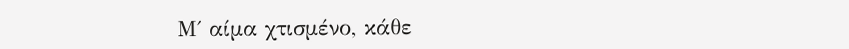Μ΄ αίμα χτισμένο, κάθε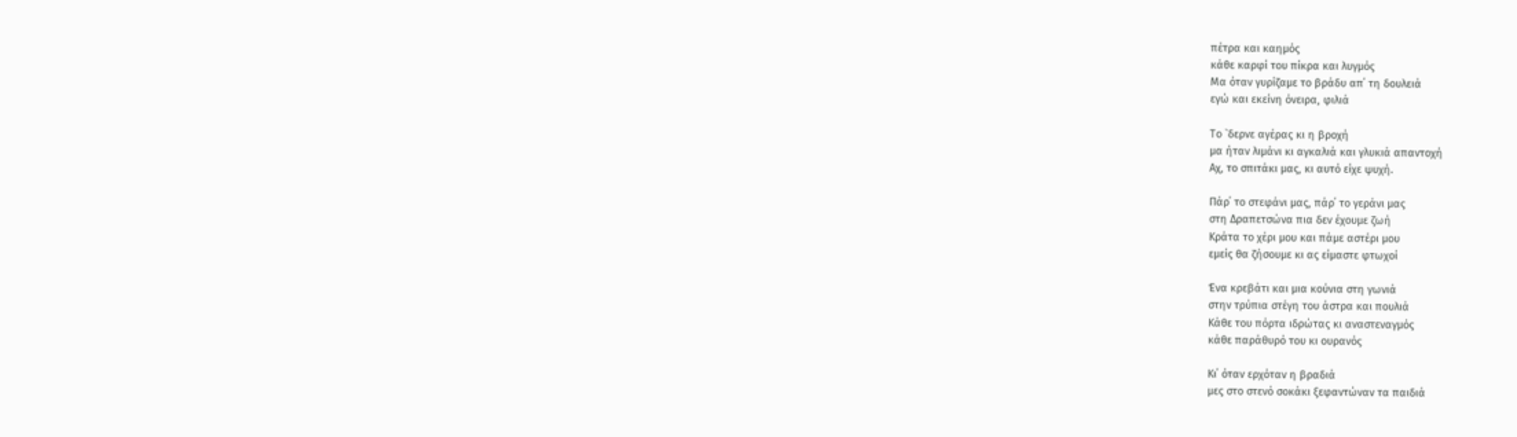πέτρα και καημός
κάθε καρφί του πίκρα και λυγμός
Μα όταν γυρίζαμε το βράδυ απ΄ τη δουλειά
εγώ και εκείνη όνειρα, φιλιά

Το `δερνε αγέρας κι η βροχή
μα ήταν λιμάνι κι αγκαλιά και γλυκιά απαντοχή
Αχ, το σπιτάκι μας, κι αυτό είχε ψυχή.

Πάρ΄ το στεφάνι μας, πάρ΄ το γεράνι μας
στη Δραπετσώνα πια δεν έχουμε ζωή
Κράτα το χέρι μου και πάμε αστέρι μου
εμείς θα ζήσουμε κι ας είμαστε φτωχοί

Ένα κρεβάτι και μια κούνια στη γωνιά
στην τρύπια στέγη του άστρα και πουλιά
Κάθε του πόρτα ιδρώτας κι αναστεναγμός
κάθε παράθυρό του κι ουρανός

Κι΄ όταν ερχόταν η βραδιά
μες στο στενό σοκάκι ξεφαντώναν τα παιδιά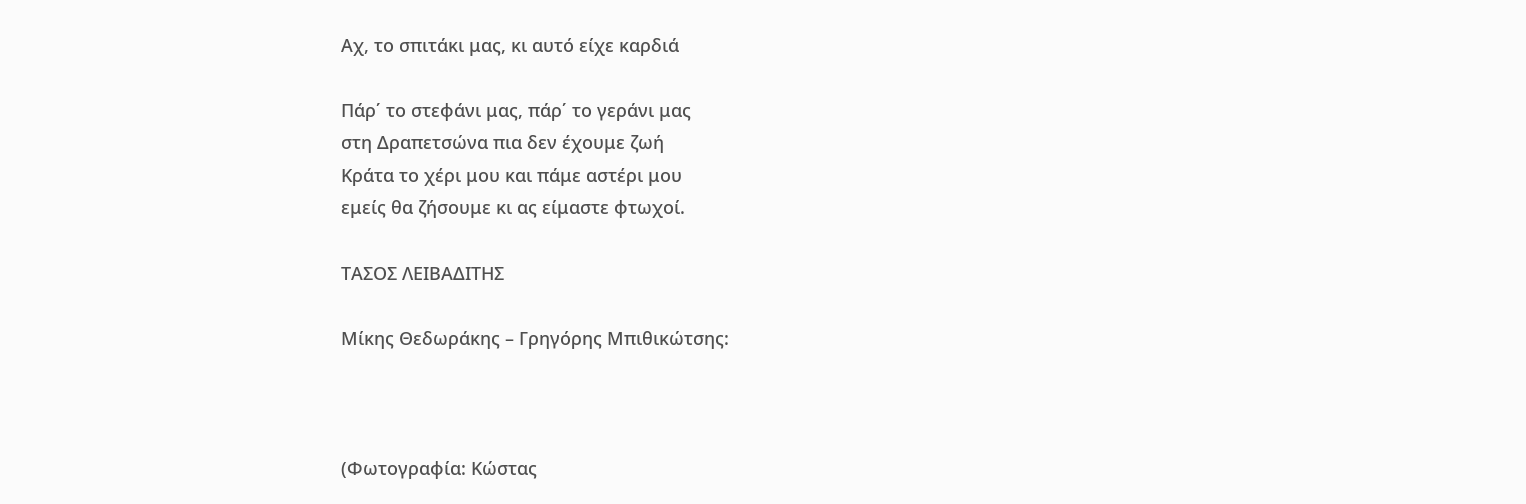Αχ, το σπιτάκι μας, κι αυτό είχε καρδιά

Πάρ΄ το στεφάνι μας, πάρ΄ το γεράνι μας
στη Δραπετσώνα πια δεν έχουμε ζωή
Κράτα το χέρι μου και πάμε αστέρι μου
εμείς θα ζήσουμε κι ας είμαστε φτωχοί.

ΤΑΣΟΣ ΛΕΙΒΑΔΙΤΗΣ

Μίκης Θεδωράκης – Γρηγόρης Μπιθικώτσης:



(Φωτογραφία: Κώστας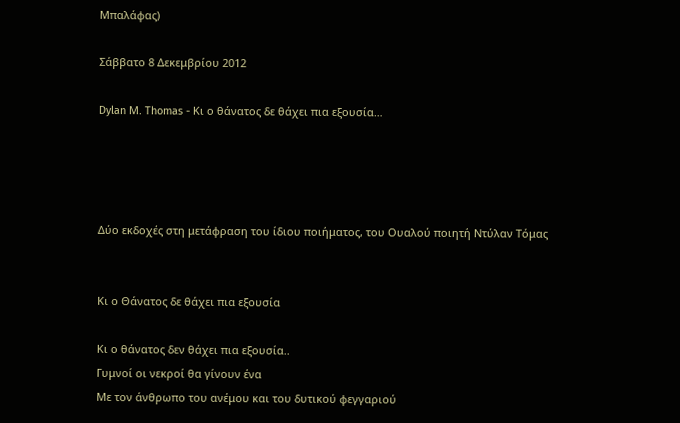Μπαλάφας)

Σάββατο 8 Δεκεμβρίου 2012

Dylan Μ. Thomas - Κι ο θάνατος δε θάχει πια εξουσία…




Δύο εκδοχές στη μετάφραση του ίδιου ποιήματος, του Ουαλού ποιητή Ντύλαν Τόμας


Κι ο Θάνατος δε θάχει πια εξουσία

Κι ο θάνατος δεν θάχει πια εξουσία..
Γυμνοί οι νεκροί θα γίνουν ένα
Με τον άνθρωπο του ανέμου και του δυτικού φεγγαριού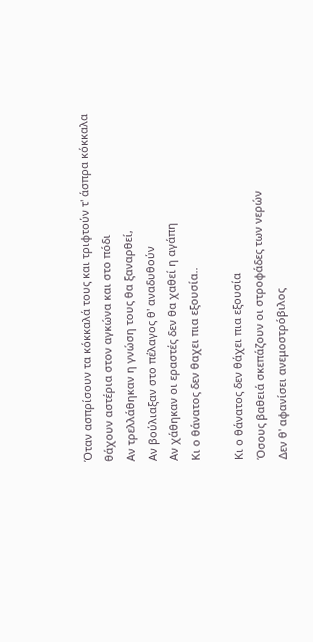Όταν ασπρίσουν τα κόκκαλά τους και τριφτούν τ' άσπρα κόκκαλα
θάχουν αστέρια στον αγκώνα και στο πόδι
Αν τρελλάθηκαν η γνώση τους θα ξαναρθεί,
Αν βούλιαξαν στο πέλαγος θ' αναδυθούν
Αν χάθηκαν οι εραστές δεν θα χαθεί η αγάπη
Κι ο θάνατος δεν θαχει πια εξουσία..

Κι ο θάνατος δεν θάχει πια εξουσία
Όσους βαθειά σκεπάζουν οι στροφάδες των νερών
Δεν θ' αφανίσει ανεμοστρόβιλος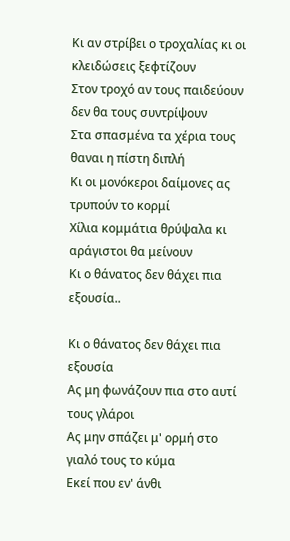Κι αν στρίβει ο τροχαλίας κι οι κλειδώσεις ξεφτίζουν
Στον τροχό αν τους παιδεύουν δεν θα τους συντρίψουν
Στα σπασμένα τα χέρια τους θαναι η πίστη διπλή
Κι οι μονόκεροι δαίμονες ας τρυπούν το κορμί
Χίλια κομμάτια θρύψαλα κι αράγιστοι θα μείνουν
Κι ο θάνατος δεν θάχει πια εξουσία..

Κι ο θάνατος δεν θάχει πια εξουσία
Ας μη φωνάζουν πια στο αυτί τους γλάροι
Ας μην σπάζει μ' ορμή στο γιαλό τους το κύμα
Εκεί που εν' άνθι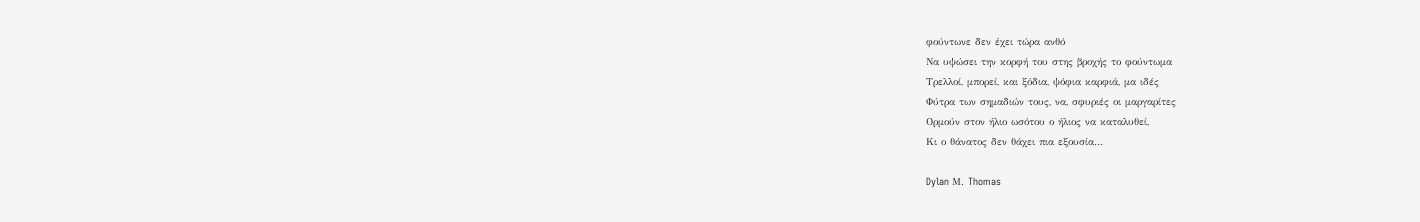φούντωνε δεν έχει τώρα ανθό
Να υψώσει την κορφή του στης βροχής το φούντωμα
Τρελλοί, μπορεί, και ξόδια, ψόφια καρφιά, μα ιδές
Φύτρα των σημαδιών τους, να, σφυριές οι μαργαρίτες
Ορμούν στον ήλιο ωσότου ο ήλιος να καταλυθεί,
Κι ο θάνατος δεν θάχει πια εξουσία…

Dylan Μ. Thomas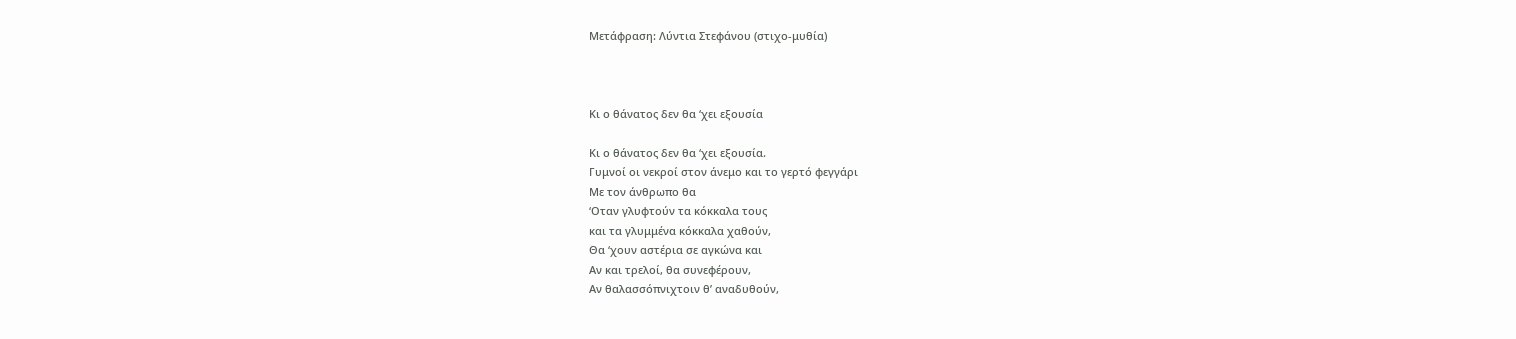Μετάφραση: Λύντια Στεφάνου (στιχο-μυθία)



Κι ο θάνατος δεν θα ‘χει εξουσία

Κι ο θάνατος δεν θα ‘χει εξουσία.
Γυμνοί οι νεκροί στον άνεμο και το γερτό φεγγάρι
Με τον άνθρωπο θα
‘Οταν γλυφτούν τα κόκκαλα τους
και τα γλυμμένα κόκκαλα χαθούν,
Θα ‘χουν αστέρια σε αγκώνα και
Αν και τρελοί, θα συνεφέρουν,
Αν θαλασσόπνιχτοιν θ’ αναδυθούν,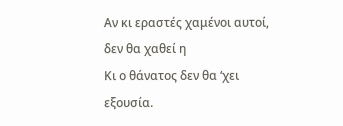Αν κι εραστές χαμένοι αυτοί, δεν θα χαθεί η
Κι ο θάνατος δεν θα ‘χει εξουσία.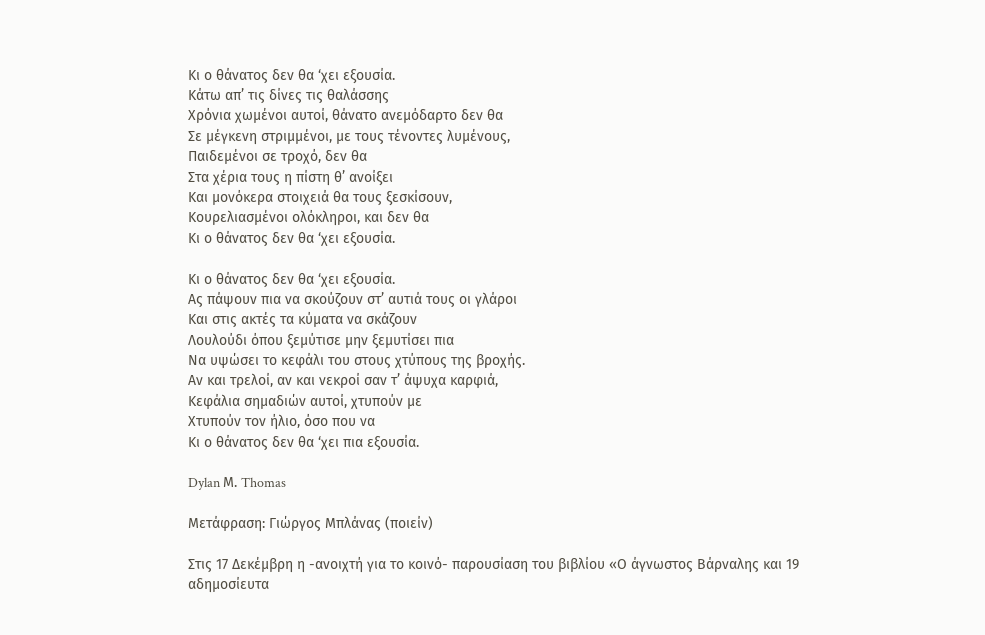Κι ο θάνατος δεν θα ‘χει εξουσία.
Κάτω απ’ τις δίνες τις θαλάσσης
Χρόνια χωμένοι αυτοί, θάνατο ανεμόδαρτο δεν θα
Σε μέγκενη στριμμένοι, με τους τένοντες λυμένους,
Παιδεμένοι σε τροχό, δεν θα
Στα χέρια τους η πίστη θ’ ανοίξει
Και μονόκερα στοιχειά θα τους ξεσκίσουν,
Κουρελιασμένοι ολόκληροι, και δεν θα
Κι ο θάνατος δεν θα ‘χει εξουσία.

Κι ο θάνατος δεν θα ‘χει εξουσία.
Ας πάψουν πια να σκούζουν στ’ αυτιά τους οι γλάροι
Και στις ακτές τα κύματα να σκάζουν
Λουλούδι όπου ξεμύτισε μην ξεμυτίσει πια
Να υψώσει το κεφάλι του στους χτύπους της βροχής.
Αν και τρελοί, αν και νεκροί σαν τ’ άψυχα καρφιά,
Κεφάλια σημαδιών αυτοί, χτυπούν με
Χτυπούν τον ήλιο, όσο που να
Κι ο θάνατος δεν θα ‘χει πια εξουσία.

Dylan Μ. Thomas

Μετάφραση: Γιώργος Μπλάνας (ποιείν)

Στις 17 Δεκέμβρη η -ανοιχτή για το κοινό- παρουσίαση του βιβλίου «Ο άγνωστος Βάρναλης και 19 αδημοσίευτα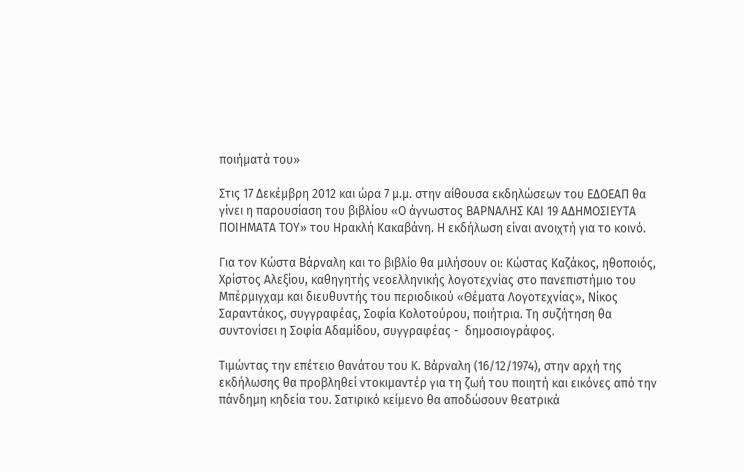ποιήματά του»

Στις 17 Δεκέμβρη 2012 και ώρα 7 μ.μ. στην αίθουσα εκδηλώσεων του ΕΔΟΕΑΠ θα γίνει η παρουσίαση του βιβλίου «Ο άγνωστος ΒΑΡΝΑΛΗΣ ΚΑΙ 19 ΑΔΗΜΟΣΙΕΥΤΑ ΠΟΙΗΜΑΤΑ ΤΟΥ» του Ηρακλή Κακαβάνη. Η εκδήλωση είναι ανοιχτή για το κοινό.

Για τον Κώστα Βάρναλη και το βιβλίο θα μιλήσουν οι: Κώστας Καζάκος, ηθοποιός,  Χρίστος Αλεξίου, καθηγητής νεοελληνικής λογοτεχνίας στο πανεπιστήμιο του Μπέρμιγχαμ και διευθυντής του περιοδικού «Θέματα Λογοτεχνίας», Νίκος Σαραντάκος, συγγραφέας, Σοφία Κολοτούρου, ποιήτρια. Τη συζήτηση θα συντονίσει η Σοφία Αδαμίδου, συγγραφέας -  δημοσιογράφος.

Τιμώντας την επέτειο θανάτου του Κ. Βάρναλη (16/12/1974), στην αρχή της εκδήλωσης θα προβληθεί ντοκιμαντέρ για τη ζωή του ποιητή και εικόνες από την πάνδημη κηδεία του. Σατιρικό κείμενο θα αποδώσουν θεατρικά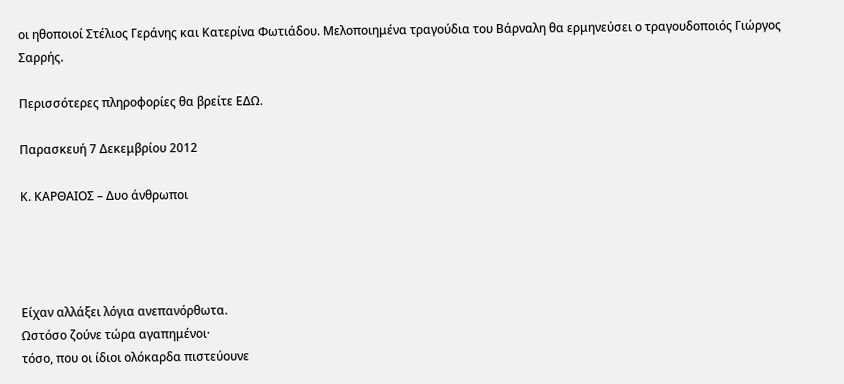οι ηθοποιοί Στέλιος Γεράνης και Κατερίνα Φωτιάδου. Μελοποιημένα τραγούδια του Βάρναλη θα ερμηνεύσει ο τραγουδοποιός Γιώργος Σαρρής.

Περισσότερες πληροφορίες θα βρείτε ΕΔΩ.

Παρασκευή 7 Δεκεμβρίου 2012

Κ. ΚΑΡΘΑΙΟΣ – Δυο άνθρωποι




Είχαν αλλάξει λόγια ανεπανόρθωτα.
Ωστόσο ζούνε τώρα αγαπημένοι·
τόσο, που οι ίδιοι ολόκαρδα πιστεύουνε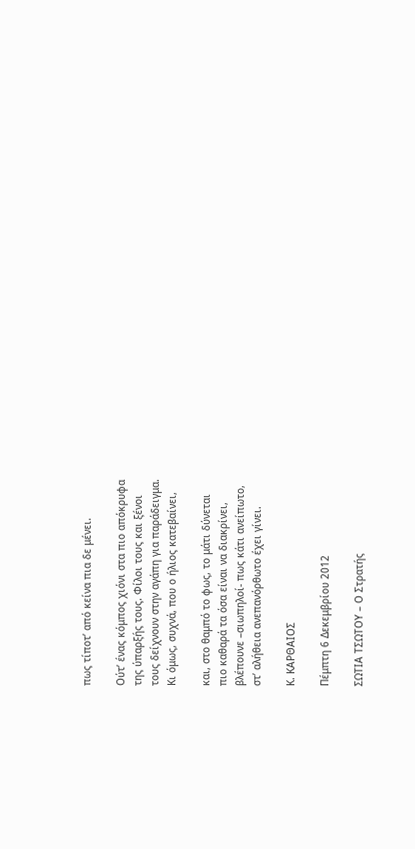πως τίποτ’ από κείνα πια δε μένει.

Ούτ’ ένας κόμπος χιόνι στα πιο απόκρυφα
της ύπαρξής τους. Φίλοι τους και ξένοι
τους δείχνουν στην αγάπη για παράδειγμα.
Κι όμως, συχνά, που ο ήλιος κατεβαίνει,

και, στο θαμπό το φως, το μάτι δύνεται
πιο καθαρά τα όσα είναι να διακρίνει,
βλέπουνε –σιωπηλοί- πως κάτι ανείπωτο,
στ’ αλήθεια ανεπανόρθωτο έχει γίνει.

Κ. ΚΑΡΘΑΙΟΣ

Πέμπτη 6 Δεκεμβρίου 2012

ΣΩΤΙΑ ΤΣΩΤΟΥ – Ο Στρατής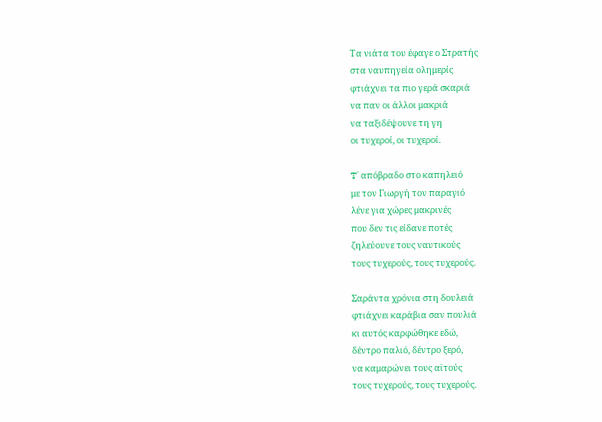Tα νιάτα του έφαγε ο Στρατής
στα ναυπηγεία ολημερίς
φτιάχνει τα πιο γερά σκαριά
να παν οι άλλοι μακριά
να ταξιδέψουνε τη γη
οι τυχεροί, οι τυχεροί.

T΄ απόβραδο στο καπηλειό
με τον Γιωργή τον παραγιό
λένε για χώρες μακρινές
που δεν τις είδανε ποτές
ζηλεύουνε τους ναυτικούς
τους τυχερούς, τους τυχερούς.

Σαράντα χρόνια στη δουλειά
φτιάχνει καράβια σαν πουλιά
κι αυτός καρφώθηκε εδώ,
δέντρο παλιό, δέντρο ξερό,
να καμαρώνει τους αϊτούς
τους τυχερούς, τους τυχερούς.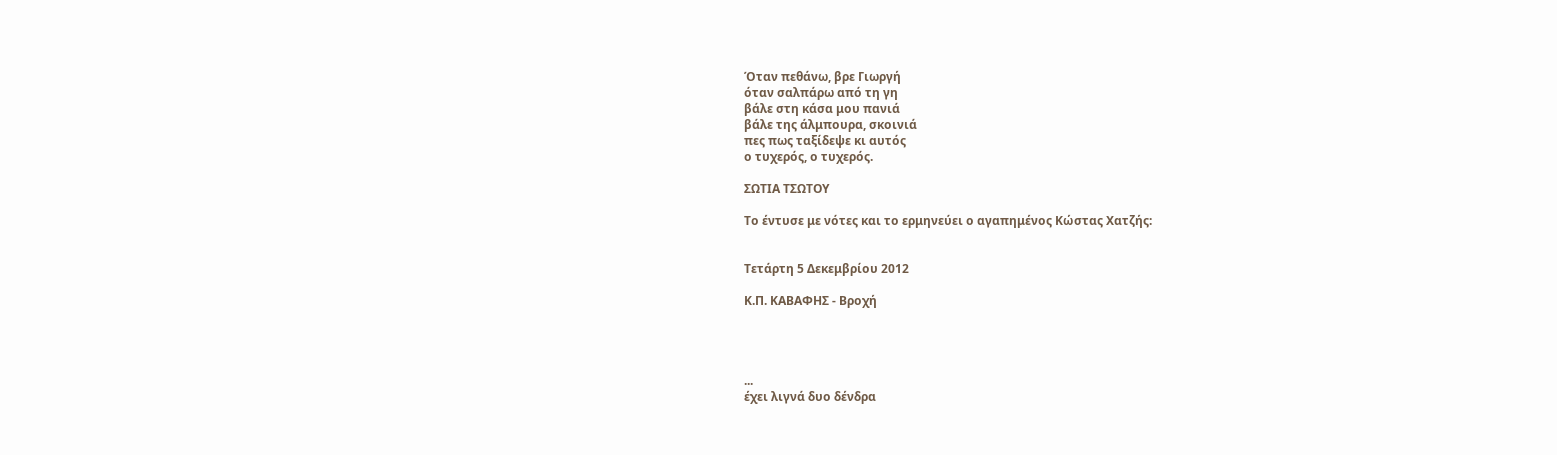Όταν πεθάνω, βρε Γιωργή
όταν σαλπάρω από τη γη
βάλε στη κάσα μου πανιά
βάλε της άλμπουρα, σκοινιά
πες πως ταξίδεψε κι αυτός
ο τυχερός, ο τυχερός.

ΣΩΤΙΑ ΤΣΩΤΟΥ

Το έντυσε με νότες και το ερμηνεύει ο αγαπημένος Κώστας Χατζής:


Τετάρτη 5 Δεκεμβρίου 2012

Κ.Π. ΚΑΒΑΦΗΣ - Βροχή




...
έχει λιγνά δυο δένδρα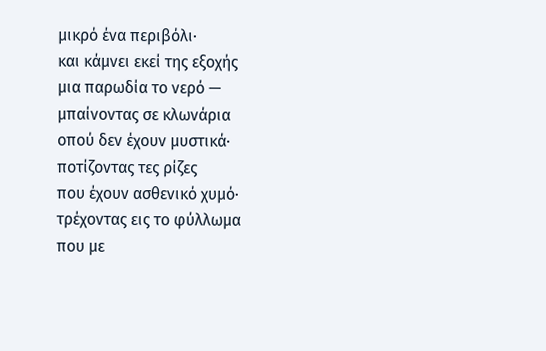μικρό ένα περιβόλι·
και κάμνει εκεί της εξοχής
μια παρωδία το νερό —
μπαίνοντας σε κλωνάρια
οπού δεν έχουν μυστικά·
ποτίζοντας τες ρίζες
που έχουν ασθενικό χυμό·
τρέχοντας εις το φύλλωμα
που με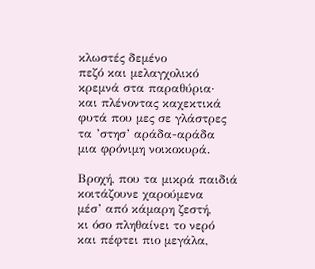κλωστές δεμένο
πεζό και μελαγχολικό
κρεμνά στα παραθύρια·
και πλένοντας καχεκτικά
φυτά που μες σε γλάστρες
τα ’στησ’ αράδα-αράδα
μια φρόνιμη νοικοκυρά.

Βροχή, που τα μικρά παιδιά
κοιτάζουνε χαρούμενα
μέσ’ από κάμαρη ζεστή,
κι όσο πληθαίνει το νερό
και πέφτει πιο μεγάλα,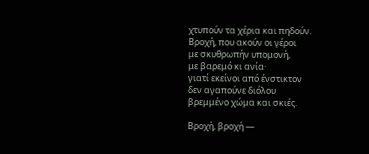χτυπούν τα χέρια και πηδούν.
Βροχή, που ακούν οι γέροι
με σκυθρωπήν υπομονή,
με βαρεμό κι ανία·
γιατί εκείνοι από ένστικτον
δεν αγαπούνε διόλου
βρεμμένο χώμα και σκιές.

Βροχή, βροχή —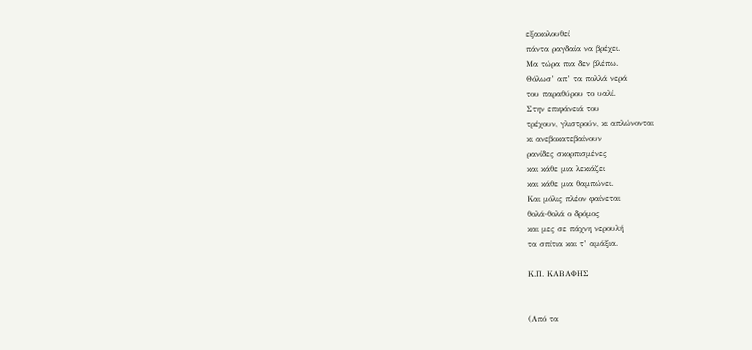εξακολουθεί
πάντα ραγδαία να βρέχει.
Μα τώρα πια δεν βλέπω.
Θόλωσ’ απ’ τα πολλά νερά
του παραθύρου το υαλί.
Στην επιφάνειά του
τρέχουν, γλιστρούν, κι απλώνονται
κι ανεβοκατεβαίνουν
ρανίδες σκορπισμένες
και κάθε μια λεκιάζει
και κάθε μια θαμπώνει.
Και μόλις πλέον φαίνεται
θολά-θολά ο δρόμος
και μες σε πάχνη νερουλή
τα σπίτια και τ’ αμάξια.

Κ.Π. ΚΑΒΑΦΗΣ


(Από τα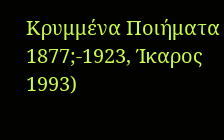Κρυμμένα Ποιήματα 1877;-1923, Ίκαρος 1993)